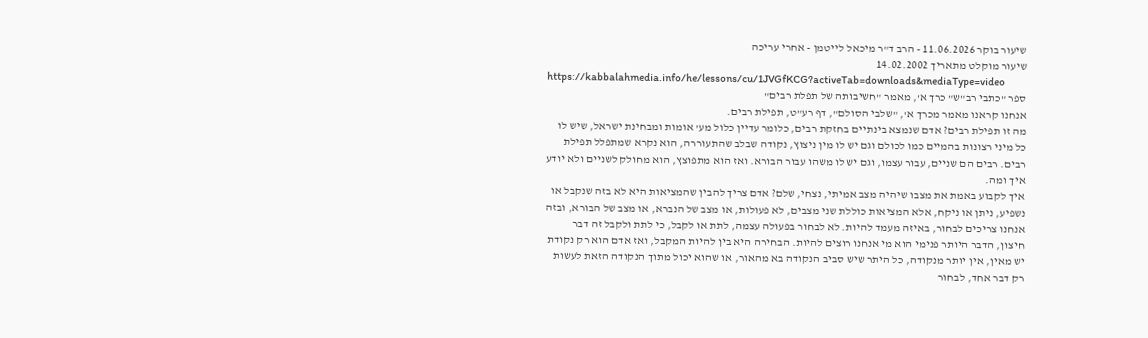שיעור בוקר 11.06.2026 - הרב ד"ר מיכאל לייטמן - אחרי עריכה
שיעור מוקלט מתאריך 14.02.2002
https://kabbalahmedia.info/he/lessons/cu/1JVGfKCG?activeTab=downloads&mediaType=video
ספר "כתבי רב"ש" כרך א', מאמר "חשיבותה של תפלת רבים"
אנחנו קראנו מאמר מכרך א', "שלבי הסולם", דף רע"ט, תפילת רבים.
מה זו תפילת רבים? אדם שנמצא בינתיים בחזקת רבים, כלומר עדיין כלול מע' אומות ומבחינת ישראל, שיש לו כל מיני רצונות בהמיים כמו לכולם וגם יש לו מין ניצוץ, נקודה שבלב שהתעוררה, הוא נקרא שמתפלל תפילת רבים. רבים הם שניים, עבור עצמו, וגם יש לו משהו עבור הבורא. ואז הוא מתפוצץ, הוא מחולק לשניים ולא יודע איך ומה.
איך לקבוע באמת את מצבו שיהיה מצב אמיתי, נצחי, שלם? אדם צריך להבין שהמציאות היא לא בזה שנקבל או נשפיע, ניתן או ניקח, אלא המציאות כוללת שני מצבים, לא פעולות, או מצב של הנברא, או מצב של הבורא, ובזה אנחנו צריכים לבחור, באיזה מעמד להיות. לא לבחור בפעולה עצמה, לתת או לקבל, כי לתת ולקבל זה דבר חיצון, הדבר היותר פנימי הוא מי אנחנו רוצים להיות. הבחירה היא בין להיות המקבל, ואז אדם הוא רק נקודת יש מאין, אין יותר מנקודה, כל היתר שיש סביב הנקודה בא מהאור, או שהוא יכול מתוך הנקודה הזאת לעשות רק דבר אחד, לבחור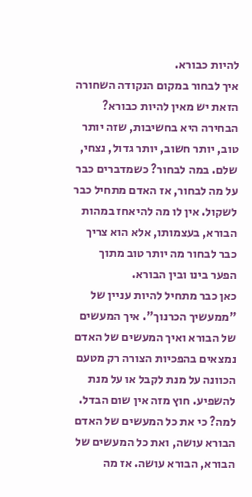להיות כבורא.
איך לבחור במקום הנקודה השחורה הזאת יש מאין להיות כבורא? הבחירה היא בחשיבות, שזה יותר טוב, יותר חשוב, יותר גדול, נצחי, שלם. במה לבחור? כשמדברים כבר על מה לבחור, אז האדם מתחיל כבר לשקול. אין לו מה להיאחז במהות הבורא, בעצמותו, אלא הוא צריך כבר לבחור מה יותר טוב מתוך הפער בינו ובין הבורא.
כאן כבר מתחיל להיות עניין של "ממעשיך הכרנוך". איך המעשים של הבורא ואיך המעשים של האדם נמצאים בהפכיות הצורה רק מטעם הכוונה על מנת לקבל או על מנת להשפיע. חוץ מזה אין שום הבדל. למה? כי את כל המעשים של האדם הבורא עושה, ואת כל המעשים של הבורא, הבורא עושה. אז מה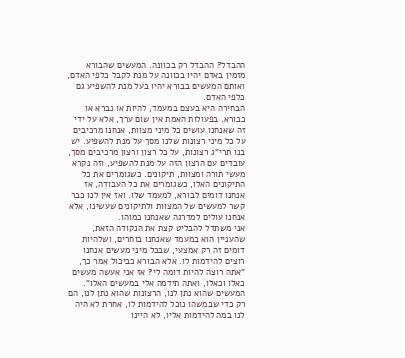ההבדל? ההבדל רק בכוונה. המעשים שהבורא מזמין באדם יהיו בכוונה על מנת לקבל כלפי האדם, ואותם המעשים בבורא יהיו בעל מנת להשפיע גם כלפי האדם.
הבחירה היא בעצם במעמד, להיות או נברא או כבורא. בפעולות האמת אין שום ערך, אלא על ידי זה שאנחנו עושים כל מיני מצוות, אנחנו מרכיבים על כל מיני רצונות שלנו מסך על מנת להשפיע. יש בנו תרי"ג רצונות, על כל רצון ורצון מרכיבים מסך, עובדים עם הרצון הזה על מנת להשפיע, וזה נקרא מעשי תורה ומצוות, תיקונים. כשגומרים את כל התיקונים האלו, כשגומרים את כל העבודה, אז אנחנו דומים לבורא, למעמד שלו. ואז אין לנו כבר קשר למעשים של המצוות ולתיקונים שעשינו, אלא אנחנו עולים למדרגה שאנחנו כמוהו.
אני משתדל להבליט קצת את הנקודה הזאת, שהעניין הוא במעמד שאנחנו בוחרים, ושלהיות דומים זה רק אמצעי, שבכל מיני מעשים אנחנו רוצים להידמות לו. אלא הבורא כביכול אמר כך, "אתה רוצה להיות דומה לי? אז אני אעשה מעשים כאלו וכאלו, ואתה תידמה אלי במעשים האלו". המעשים שהוא נתן לנו, הרצונות שהוא נתן לנו, הם רק כדי שבמשהו נוכל להידמות לו, אחרת לא היה לנו במה להידמות אליו, לא היינו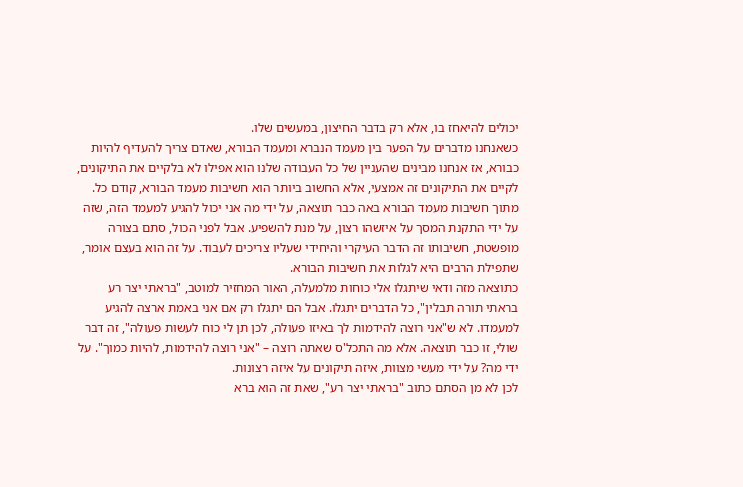יכולים להיאחז בו, אלא רק בדבר החיצון, במעשים שלו.
כשאנחנו מדברים על הפער בין מעמד הנברא ומעמד הבורא, שאדם צריך להעדיף להיות כבורא, אז אנחנו מבינים שהעניין של כל העבודה שלנו הוא אפילו לא בלקיים את התיקונים, לקיים את התיקונים זה אמצעי, אלא החשוב ביותר הוא חשיבות מעמד הבורא, קודם כל. מתוך חשיבות מעמד הבורא באה כבר תוצאה, על ידי מה אני יכול להגיע למעמד הזה, שזה על ידי התקנת המסך על איזשהו רצון, על מנת להשפיע. אבל לפני הכול, סתם בצורה מופשטת, חשיבותו זה הדבר העיקרי והיחידי שעליו צריכים לעבוד. על זה הוא בעצם אומר, שתפילת הרבים היא לגלות את חשיבות הבורא.
כתוצאה מזה ודאי שיתגלו אלי כוחות מלמעלה, האור המחזיר למוטב, "בראתי יצר רע בראתי תורה תבלין", כל הדברים יתגלו. אבל הם יתגלו רק אם אני באמת ארצה להגיע למעמדו. לא ש"אני רוצה להידמות לך באיזו פעולה, לכן תן לי כוח לעשות פעולה", זה דבר שולי, זו כבר תוצאה. אלא מה התכל'ס שאתה רוצה – "אני רוצה להידמות, להיות כמוך". על ידי מה? על ידי מעשי מצוות, איזה תיקונים על איזה רצונות.
לכן לא מן הסתם כתוב "בראתי יצר רע", שאת זה הוא ברא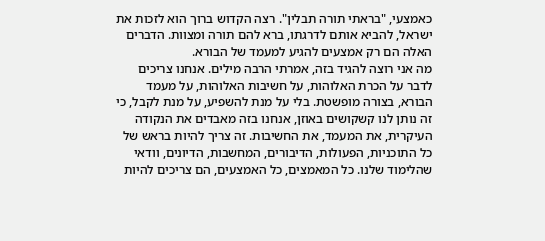כאמצעי, "בראתי תורה תבלין". רצה הקדוש ברוך הוא לזכות את ישראל, להביא אותם לדרגתו, ברא להם תורה ומצוות. הדברים האלה הם רק אמצעים להגיע למעמד של הבורא.
מה אני רוצה להגיד בזה, אמרתי הרבה מילים. אנחנו צריכים לדבר על הכרת האלוהות, על חשיבות האלוהות, על מעמד הבורא, בצורה מופשטת. בלי על מנת להשפיע, על מנת לקבל, כי זה נותן לנו קשקושים באוזן, אנחנו בזה מאבדים את הנקודה העיקרית, את המעמד, את החשיבות. זה צריך להיות בראש של כל התוכניות, הפעולות, הדיבורים, המחשבות, הדיונים, וודאי שהלימוד שלנו. כל המאמצים, כל האמצעים, הם צריכים להיות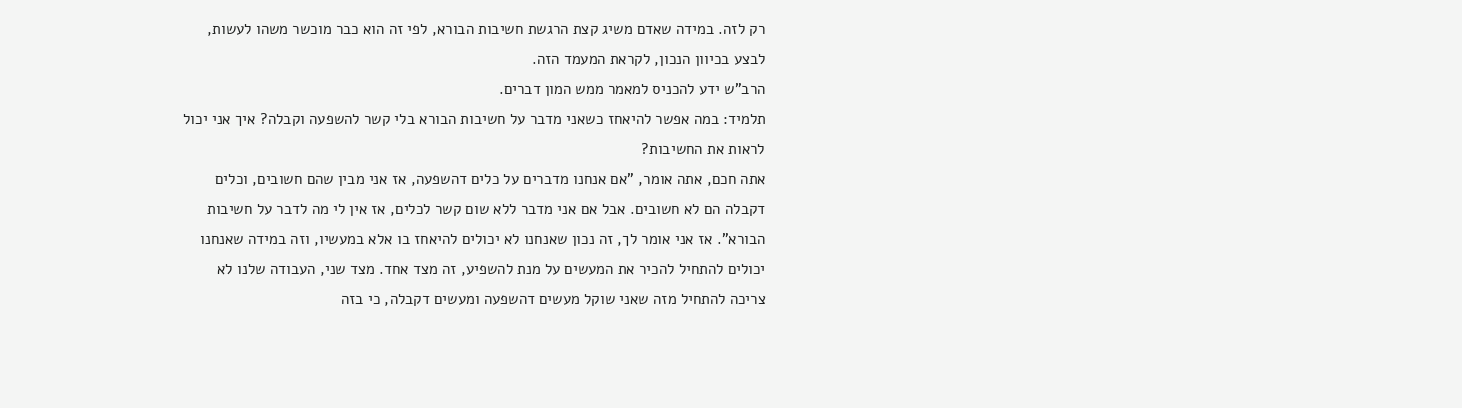רק לזה. במידה שאדם משיג קצת הרגשת חשיבות הבורא, לפי זה הוא כבר מוכשר משהו לעשות, לבצע בכיוון הנכון, לקראת המעמד הזה.
הרב"ש ידע להכניס למאמר ממש המון דברים.
תלמיד: במה אפשר להיאחז כשאני מדבר על חשיבות הבורא בלי קשר להשפעה וקבלה? איך אני יכול לראות את החשיבות?
אתה חכם, אתה אומר, "אם אנחנו מדברים על כלים דהשפעה, אז אני מבין שהם חשובים, וכלים דקבלה הם לא חשובים. אבל אם אני מדבר ללא שום קשר לכלים, אז אין לי מה לדבר על חשיבות הבורא". אז אני אומר לך, זה נכון שאנחנו לא יכולים להיאחז בו אלא במעשיו, וזה במידה שאנחנו יכולים להתחיל להכיר את המעשים על מנת להשפיע, זה מצד אחד. מצד שני, העבודה שלנו לא צריכה להתחיל מזה שאני שוקל מעשים דהשפעה ומעשים דקבלה, כי בזה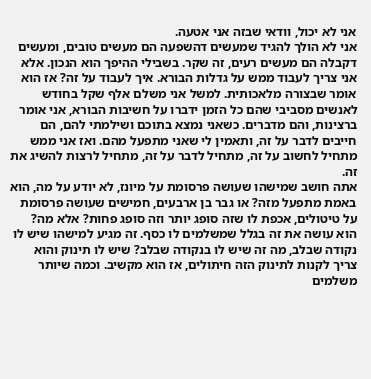אני לא יכול, וודאי שבזה אני אטעה.
אני לא הולך להגיד שמעשים דהשפעה הם מעשים טובים, ומעשים דקבלה הם מעשים רעים, זה שקר. בשבילי ההיפך הוא הנכון. אלא אני צריך לעבוד ממש על גדלות הבורא. איך לעבוד על זה? אז הוא אומר שבצורה מלאכותית. למשל אני משלם אלף שקל בחודש לאנשים מסביבי שהם כל הזמן ידברו על חשיבות הבורא, אני אומר ברצינות, והם מדברים. כשאני נמצא בתוכם ושילמתי להם, הם חייבים לדבר על זה, ותאמין לי שאני מתפעל מהם. ואז אני ממש מתחיל לחשוב על זה, מתחיל לדבר על זה, מתחיל לרצות להשיג את זה.
אתה חושב שמישהו שעושה פרסומת על מיונז, לא יודע על מה, הוא באמת מתפעל מזה? או גבר בן ארבעים, חמישים שעושה פרסומת על טיטולים, אכפת לו שזה סופג יותר וזה סופג פחות? אלא מה? הוא עושה את זה בגלל שמשלמים לו כסף. זה מגיע למישהו שיש לו נקודה שבלב, מה זה שיש לו בנקודה שבלב? שיש לו תינוק והוא צריך לקנות לתינוק הזה חיתולים, אז הוא מקשיב. וכמה שיותר משלמים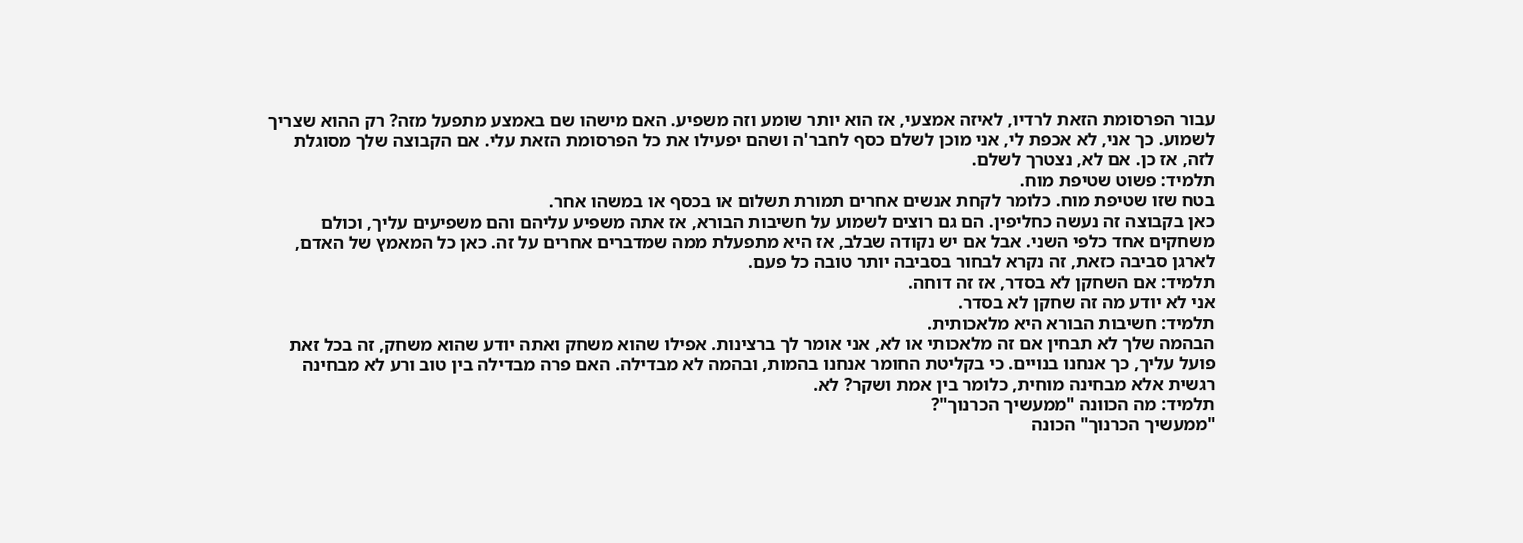עבור הפרסומת הזאת לרדיו, לאיזה אמצעי, אז הוא יותר שומע וזה משפיע. האם מישהו שם באמצע מתפעל מזה? רק ההוא שצריך לשמוע. כך אני, לא אכפת לי, אני מוכן לשלם כסף לחבר'ה ושהם יפעילו את כל הפרסומת הזאת עלי. אם הקבוצה שלך מסוגלת לזה, אז כן. אם לא, נצטרך לשלם.
תלמיד: פשוט שטיפת מוח.
בטח שזו שטיפת מוח. כלומר לקחת אנשים אחרים תמורת תשלום או בכסף או במשהו אחר.
כאן בקבוצה זה נעשה כחליפין. הם גם רוצים לשמוע על חשיבות הבורא, אז אתה משפיע עליהם והם משפיעים עליך, וכולם משחקים אחד כלפי השני. אבל אם יש נקודה שבלב, אז היא מתפעלת ממה שמדברים אחרים על זה. כאן כל המאמץ של האדם, לארגן סביבה כזאת, זה נקרא לבחור בסביבה יותר טובה כל פעם.
תלמיד: אם השחקן לא בסדר, אז זה דוחה.
אני לא יודע מה זה שחקן לא בסדר.
תלמיד: חשיבות הבורא היא מלאכותית.
הבהמה שלך לא תבחין אם זה מלאכותי או לא, אני אומר לך ברצינות. אפילו שהוא משחק ואתה יודע שהוא משחק, זה בכל זאת פועל עליך, כך אנחנו בנויים. כי בקליטת החומר אנחנו בהמות, ובהמה לא מבדילה. האם פרה מבדילה בין טוב ורע לא מבחינה רגשית אלא מבחינה מוחית, כלומר בין אמת ושקר? לא.
תלמיד: מה הכוונה "ממעשיך הכרנוך"?
"ממעשיך הכרנוך" הכונה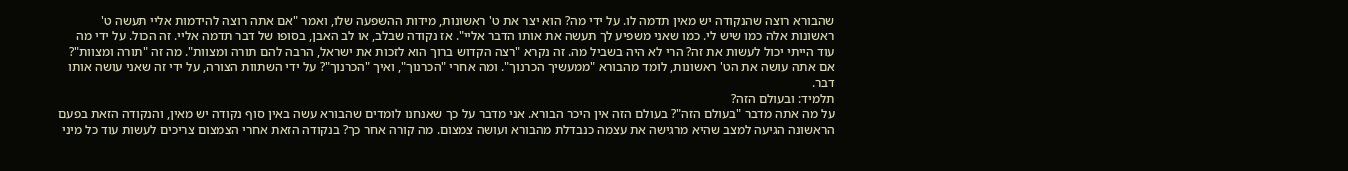שהבורא רוצה שהנקודה יש מאין תדמה לו. על ידי מה? הוא יצר את ט' ראשונות, מידות ההשפעה שלו, ואמר "אם אתה רוצה להידמות אליי תעשה ט' ראשונות אלה כמו שיש לי. כמו שאני משפיע לך תעשה את אותו הדבר אליי". אז נקודה שבלב, או לב האבן, בסופו של דבר תדמה אליי. זה הכול. על ידי מה עוד הייתי יכול לעשות את זה? הרי לא היה בשביל מה. זה נקרא "רצה הקדוש ברוך הוא לזכות את ישראל, הרבה להם תורה ומצוות". מה זה "תורה ומצוות"? אם אתה עושה את הט' ראשונות, לומד מהבורא "ממעשיך הכרנוך". ומה אחרי "הכרנוך", ואיך "הכרנוך"? על ידי השתוות הצורה, על ידי זה שאני עושה אותו דבר.
תלמיד: ובעולם הזה?
על מה אתה מדבר "בעולם הזה"? בעולם הזה אין היכר הבורא. אני מדבר על כך שאנחנו לומדים שהבורא עשה באין סוף נקודה יש מאין, והנקודה הזאת בפעם הראשונה הגיעה למצב שהיא מרגישה את עצמה כנבדלת מהבורא ועושה צמצום. מה קורה אחר כך? בנקודה הזאת אחרי הצמצום צריכים לעשות עוד כל מיני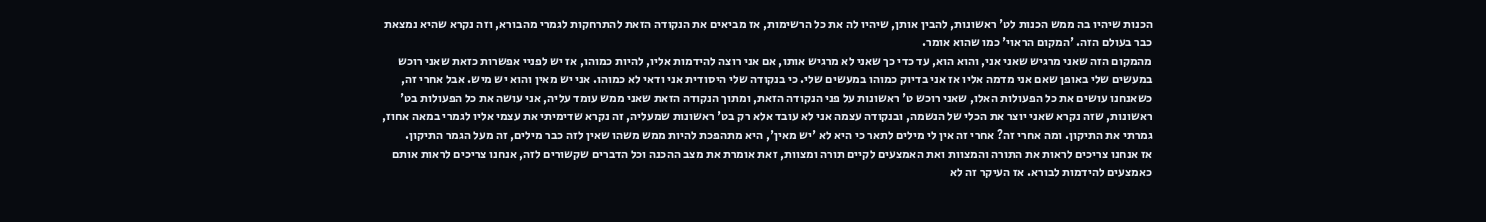הכנות שיהיו בה ממש הכנות לט' ראשונות, להבין אותן, שיהיו לה את כל הרשימות, אז מביאים את הנקודה הזאת להתרחקות לגמרי מהבורא, וזה נקרא שהיא נמצאת כבר בעולם הזה. 'המקום הראוי' כמו שהוא אומר.
מהמקום הזה שאני מרגיש שאני אני, והוא הוא, עד כדי כך שאני לא מרגיש אותו, אם אני רוצה להידמות אליו, להיות כמוהו, אז יש לפניי אפשרות כזאת שאני רוכש במעשים שלי באופן שאם אני מדמה אליו אז אני בדיוק כמוהו במעשים שלי. כי בנקודה שלי היסודית אני ודאי לא כמוהו. אני יש מאין והוא יש מיש. אבל אחרי זה, כשאנחנו עושים את כל הפעולות האלו, שאני רוכש ט' ראשונות על פני הנקודה הזאת, ומתוך הנקודה הזאת שאני ממש עומד עליה, אני עושה את כל הפעולות בט' ראשונות, שזה נקרא שאני יוצר את הכלי של הנשמה, ובנקודה עצמה אני לא עובד אלא רק בט' ראשונות שמעליה, זה נקרא שדימיתי את עצמי אליו לגמרי במאה אחוז, גמרתי את התיקון. ומה אחרי זה? אחרי זה אין לי מילים לתאר כי היא לא 'יש מאין', היא מתהפכת להיות ממש משהו שאין לזה כבר מילים, זה מעל הגמר התיקון.
אז אנחנו צריכים לראות את התורה והמצוות ואת האמצעים לקיים תורה ומצוות, זאת אומרת את מצב ההכנה וכל הדברים שקשורים לזה, אנחנו צריכים לראות אותם כאמצעים להידמות לבורא. אז העיקר זה לא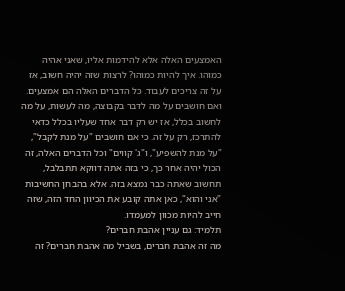האמצעים האלה אלא להידמות אליו, שאני אהיה כמוהו. איך להיות כמוהו? לרצות שזה יהיה חשוב, אז על זה צריכים לעבוד. כל הדברים האלה הם אמצעים.
ואם חושבים על מה לדבר בקבוצה, מה לעשות, על מה לחשוב בכלל, אז יש רק דבר אחד שעליו בכלל כדאי להתרכז, רק על זה. כי אם חושבים "על מנת לקבל", "על מנת להשפיע", ו"ג' קווים" וכל הדברים האלה, זה הכול יהיה אחר כך, כי בזה אתה דווקא תתבלבל, תחשוב שאתה כבר נמצא בזה. אלא בהבחן החשיבות "אני והוא", כאן אתה קובע את הכיוון החד הזה, שזה חייב להיות מכוון למעמדו.
תלמיד: גם עניין אהבת חברים?
מה זה אהבת חברים, בשביל מה אהבת חברים? זה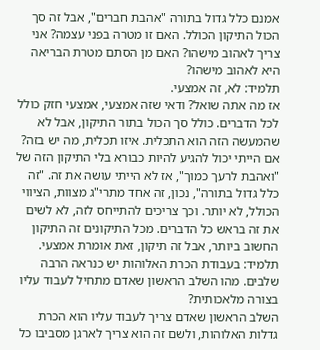אמנם כלל גדול בתורה "אהבת חברים", אבל זה סך הכול התיקון הכולל. האם זו מטרה בפני עצמה? אני צריך לאהוב מישהו? האם מן הסתם מטרת הבריאה היא לאהוב מישהו?
תלמיד: לא, זה אמצעי.
אז מה אתה שואל? ודאי שזה אמצעי, אמצעי חזק כולל לכל הדברים. כולל סך הכול בתור התיקון, אבל לא שהמעשה הזה הוא התכלית. איזו תכלית, מה יש בזה? אם הייתי יכול להגיע להיות כבורא בלי התיקון הזה של "ואהבת לרעך כמוך", אז לא הייתי עושה את זה. "זה כלל גדול בתורה", נכון, זה אחד מתרי"ג מצוות, הציווי הכולל, לא יותר. וכך צריכים להתייחס לזה, לא לשים את זה בראש כל הדברים. מכל התיקונים זה התיקון החשוב ביותר, אבל זה תיקון, זאת אומרת אמצעי.
תלמיד: בעבודת הכרת האלוהות יש כנראה הרבה שלבים. מהו השלב הראשון שאדם מתחיל לעבוד עליו בצורה מלאכותית?
השלב הראשון שאדם צריך לעבוד עליו הוא הכרת גדלות האלוהות, ולשם זה הוא צריך לארגן מסביבו כל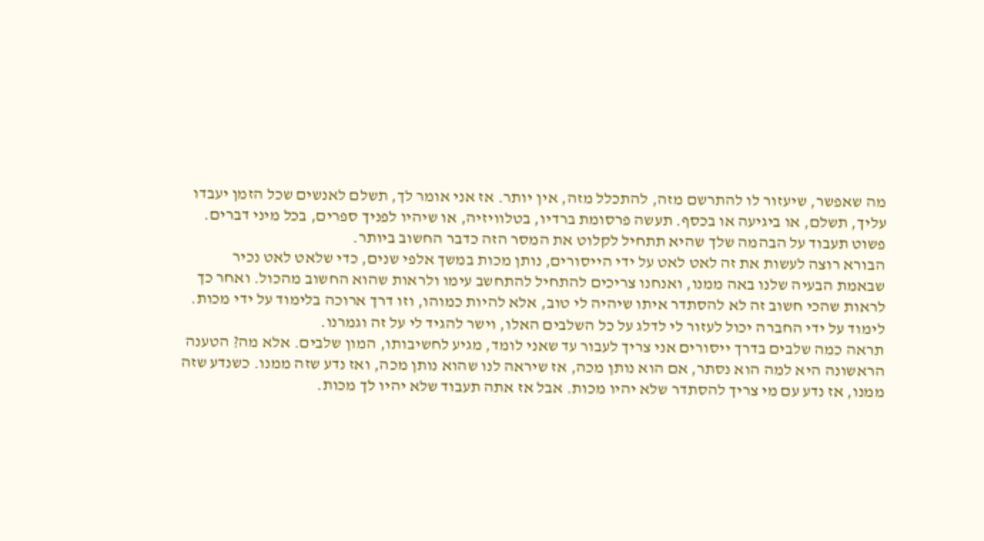מה שאפשר, שיעזור לו להתרשם מזה, להתכלל מזה, אין יותר. אז אני אומר לך, תשלם לאנשים שכל הזמן יעבדו עליך, תשלם, או ביגיעה או בכסף. תעשה פרסומת ברדיו, בטלוויזיה, או שיהיו לפניך ספרים, בכל מיני דברים. פשוט תעבוד על הבהמה שלך שהיא תתחיל לקלוט את המסר הזה כדבר החשוב ביותר.
הבורא רוצה לעשות את זה לאט לאט על ידי הייסורים, נותן מכות במשך אלפי שנים, כדי שלאט לאט נכיר שבאמת הבעיה שלנו באה ממנו, ואנחנו צריכים להתחיל להתחשב עימו ולראות שהוא החשוב מהכול. ואחר כך לראות שהכי חשוב זה לא להסתדר איתו שיהיה לי טוב, אלא להיות כמוהו, וזו דרך ארוכה בלימוד על ידי מכות. לימוד על ידי החברה יכול לעזור לי לדלג על כל השלבים האלו, וישר להגיד לי על זה וגמרנו.
תראה כמה שלבים בדרך ייסורים אני צריך לעבור עד שאני לומד, מגיע לחשיבותו, המון שלבים. אלא מה? הטענה הראשונה היא למה הוא נסתר, אם הוא נותן מכה, אז שיראה לנו שהוא נותן מכה, ואז נדע שזה ממנו. כשנדע שזה ממנו, אז נדע עם מי צריך להסתדר שלא יהיו מכות. אבל אז אתה תעבוד שלא יהיו לך מכות.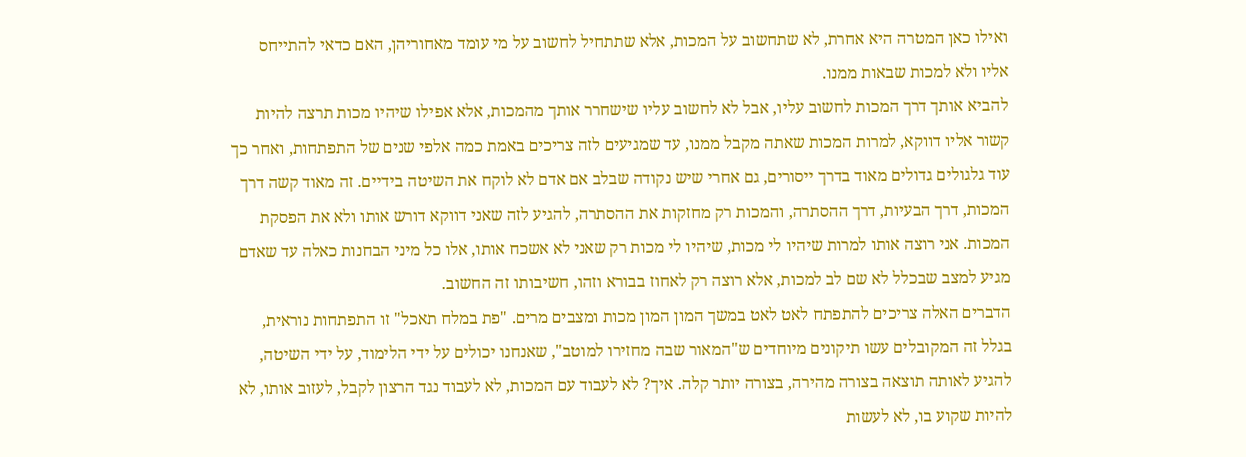ואילו כאן המטרה היא אחרת, לא שתחשוב על המכות, אלא שתתחיל לחשוב על מי עומד מאחוריהן, האם כדאי להתייחס אליו ולא למכות שבאות ממנו.
להביא אותך דרך המכות לחשוב עליו, אבל לא לחשוב עליו שישחרר אותך מהמכות, אלא אפילו שיהיו מכות תרצה להיות קשור אליו דווקא, למרות המכות שאתה מקבל ממנו, עד שמגיעים לזה צריכים באמת כמה אלפי שנים של התפתחות, ואחר כך עוד גלגולים גדולים מאוד בדרך ייסורים, גם אחרי שיש נקודה שבלב אם אדם לא לוקח את השיטה בידיים. זה מאוד קשה דרך המכות, דרך הבעיות, דרך ההסתרה, והמכות רק מחזקות את ההסתרה, להגיע לזה שאני דווקא דורש אותו ולא את הפסקת המכות. אני רוצה אותו למרות שיהיו לי מכות, שיהיו לי מכות רק שאני לא אשכח אותו, אלו כל מיני הבחנות כאלה עד שאדם מגיע למצב שבכלל לא שם לב למכות, אלא רוצה רק לאחוז בבורא וזהו, חשיבותו זה החשוב.
הדברים האלה צריכים להתפתח לאט לאט במשך המון המון מכות ומצבים מרים. "פת במלח תאכל" זו התפתחות נוראית, בגלל זה המקובלים עשו תיקונים מיוחדים ש"המאור שבה מחזירו למוטב", שאנחנו יכולים על ידי הלימוד, על ידי השיטה, להגיע לאותה תוצאה בצורה מהירה, בצורה יותר קלה. איך? לא לעבוד עם המכות, לא לעבוד נגד הרצון לקבל, לעזוב אותו, לא להיות שקוע בו, לא לעשות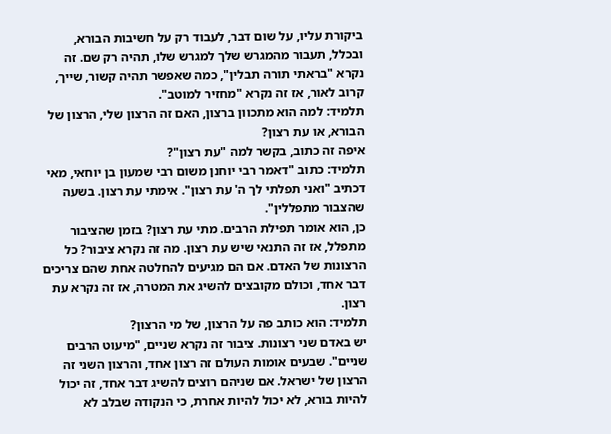ביקורת עליו, על שום דבר, לעבוד רק על חשיבות הבורא, ובכלל, תעבור מהמגרש שלך למגרש שלו, תהיה רק שם. זה נקרא "בראתי תורה תבלין", כמה שאפשר תהיה קשור, שייך, קרוב לאור, אז זה נקרא "מחזיר למוטב".
תלמיד: למה הוא מתכוון ברצון, האם זה הרצון שלי, הרצון של הבורא, או עת רצון?
איפה זה כתוב, בקשר למה "עת רצון"?
תלמיד: כתוב "דאמר רבי יוחנן משום רבי שמעון בן יוחאי, מאי דכתיב "ואני תפלתי לך ה' עת רצון". אימתי עת רצון. בשעה שהצבור מתפללין".
כן, הוא אומר תפילת הרבים. מתי עת רצון? בזמן שהציבור מתפלל, אז זה התנאי שיש עת רצון. מה זה נקרא ציבור? כל הרצונות של האדם. אם הם מגיעים להחלטה אחת שהם צריכים דבר אחד, וכולם מקובצים להשיג את המטרה, אז זה נקרא עת רצון.
תלמיד: הוא כותב פה על הרצון, של מי הרצון?
יש באדם שני רצונות. ציבור זה נקרא שניים, "מיעוט הרבים שניים". שבעים אומות העולם זה רצון אחד, והרצון השני זה הרצון של ישראל. אם שניהם רוצים להשיג דבר אחד, זה יכול להיות בורא, לא יכול להיות אחרת, כי הנקודה שבלב לא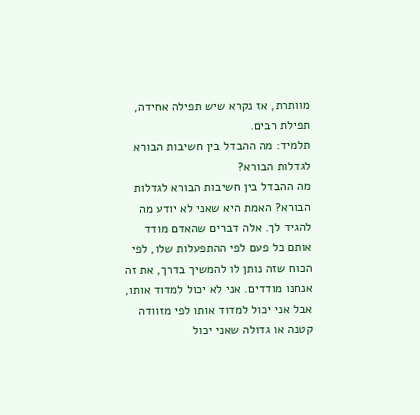מוותרת, אז נקרא שיש תפילה אחידה, תפילת רבים.
תלמיד: מה ההבדל בין חשיבות הבורא לגדלות הבורא?
מה ההבדל בין חשיבות הבורא לגדלות הבורא? האמת היא שאני לא יודע מה להגיד לך. אלה דברים שהאדם מודד אותם כל פעם לפי ההתפעלות שלו, לפי הכוח שזה נותן לו להמשיך בדרך, את זה אנחנו מודדים. אני לא יכול למדוד אותו, אבל אני יכול למדוד אותו לפי מזוודה קטנה או גדולה שאני יכול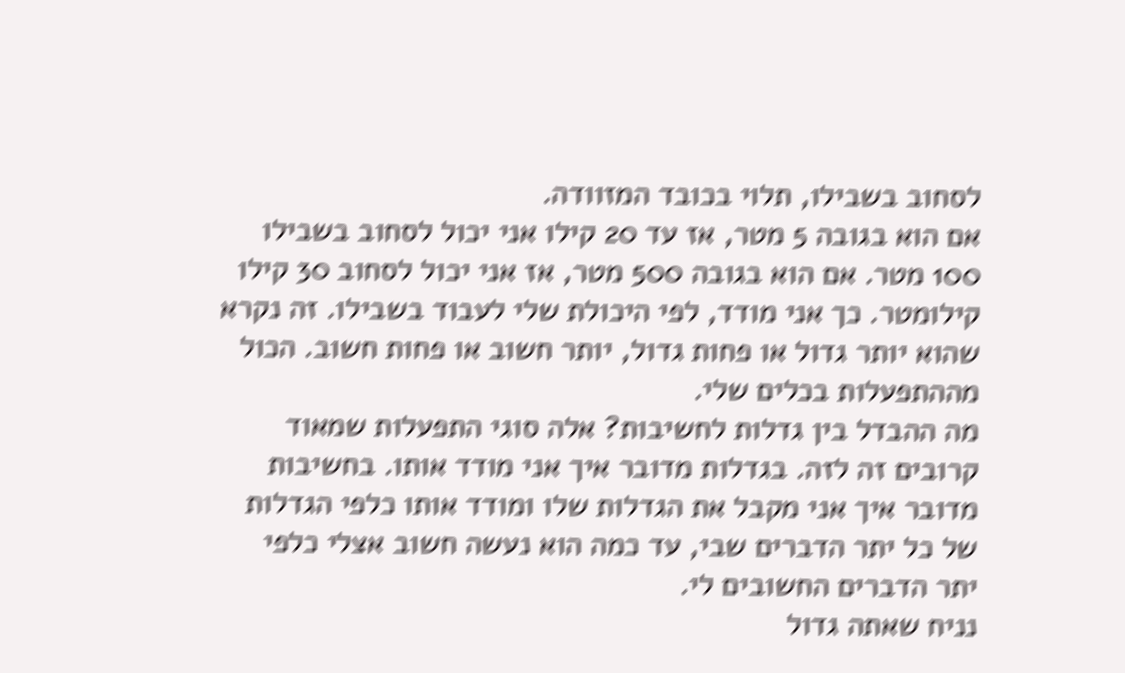לסחוב בשבילו, תלוי בכובד המזוודה.
אם הוא בגובה 5 מטר, אז עד 20 קילו אני יכול לסחוב בשבילו 100 מטר. אם הוא בגובה 500 מטר, אז אני יכול לסחוב 30 קילו קילומטר. כך אני מודד, לפי היכולת שלי לעבוד בשבילו. זה נקרא שהוא יותר גדול או פחות גדול, יותר חשוב או פחות חשוב. הכול מההתפעלות בכלים שלי.
מה ההבדל בין גדלות לחשיבות? אלה סוגי התפעלות שמאוד קרובים זה לזה. בגדלות מדובר איך אני מודד אותו. בחשיבות מדובר איך אני מקבל את הגדלות שלו ומודד אותו כלפי הגדלות של כל יתר הדברים שבי, עד כמה הוא נעשה חשוב אצלי כלפי יתר הדברים החשובים לי.
נניח שאתה גדול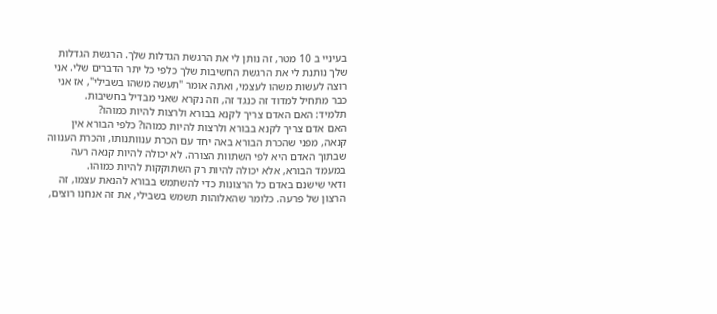בעיניי ב 10 מטר, זה נותן לי את הרגשת הגדלות שלך. הרגשת הגדלות שלך נותנת לי את הרגשת החשיבות שלך כלפי כל יתר הדברים שלי. אני רוצה לעשות משהו לעצמי, ואתה אומר "תעשה משהו בשבילי", אז אני כבר מתחיל למדוד זה כנגד זה, וזה נקרא שאני מבדיל בחשיבות.
תלמיד: האם האדם צריך לקנא בבורא ולרצות להיות כמוהו?
האם אדם צריך לקנא בבורא ולרצות להיות כמוהו? כלפי הבורא אין קנאה, מפני שהכרת הבורא באה יחד עם הכרת ענוותנותו, והכרת הענווה שבתוך האדם היא לפי השתוות הצורה. לא יכולה להיות קנאה רעה במעמד הבורא, אלא יכולה להיות רק השתוקקות להיות כמוהו.
ודאי שישנם באדם כל הרצונות כדי להשתמש בבורא להנאת עצמו, זה הרצון של פרעה. כלומר שהאלוהות תשמש בשבילי, את זה אנחנו רוצים,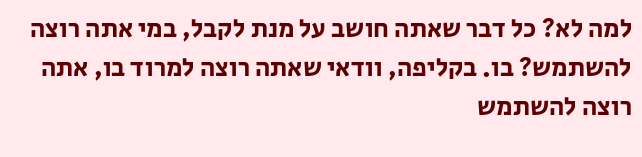למה לא? כל דבר שאתה חושב על מנת לקבל, במי אתה רוצה להשתמש? בו. בקליפה, וודאי שאתה רוצה למרוד בו, אתה רוצה להשתמש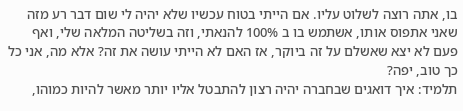בו, אתה רוצה לשלוט עליו. אם הייתי בטוח עכשיו שלא יהיה לי שום דבר רע מזה שאני אתפוס אותו, אשתמש בו ב 100% להנאתי, וזה בשליטה המלאה שלי, ואף פעם לא יצא שאשלם על זה ביוקר, אז האם לא הייתי עושה את זה? אלא מה, אני כל כך טוב, יפה?
תלמיד: איך דואגים שבחברה יהיה רצון להתבטל אליו יותר מאשר להיות כמוהו,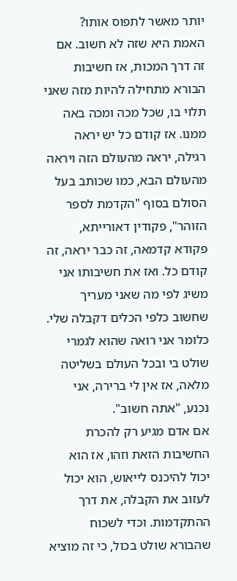יותר מאשר לתפוס אותו?
האמת היא שזה לא חשוב. אם זה דרך המכות, אז חשיבות הבורא מתחילה להיות מזה שאני תלוי בו, שכל מכה ומכה באה ממנו. אז קודם כל יש יראה רגילה, יראה מהעולם הזה ויראה מהעולם הבא, כמו שכותב בעל הסולם בסוף "הקדמת לספר הזוהר", פקודין דאורייתא, פקודא קדמאה, זה כבר יראה, זה קודם כל. ואז את חשיבותו אני משיג לפי מה שאני מעריך שחשוב כלפי הכלים דקבלה שלי. כלומר אני רואה שהוא לגמרי שולט בי ובכל העולם בשליטה מלאה, אז אין לי ברירה, אני נכנע, "אתה חשוב".
אם אדם מגיע רק להכרת החשיבות הזאת וזהו, אז הוא יכול להיכנס לייאוש, הוא יכול לעזוב את הקבלה, את דרך ההתקדמות. וכדי לשכוח שהבורא שולט בכול, כי זה מוציא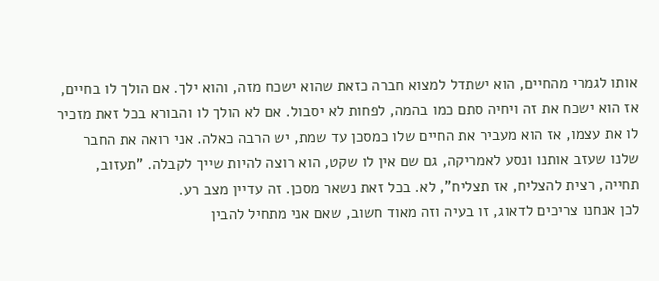אותו לגמרי מהחיים, הוא ישתדל למצוא חברה כזאת שהוא ישכח מזה, והוא ילך. אם הולך לו בחיים, אז הוא ישכח את זה ויחיה סתם כמו בהמה, לפחות לא יסבול. אם לא הולך לו והבורא בכל זאת מזכיר לו את עצמו, אז הוא מעביר את החיים שלו כמסכן עד שמת, יש הרבה כאלה. אני רואה את החבר שלנו שעזב אותנו ונסע לאמריקה, גם שם אין לו שקט, הוא רוצה להיות שייך לקבלה. "תעזוב, תחייה, רצית להצליח, אז תצליח", לא. בכל זאת נשאר מסכן. זה עדיין מצב רע.
לכן אנחנו צריכים לדאוג, זו בעיה וזה מאוד חשוב, שאם אני מתחיל להבין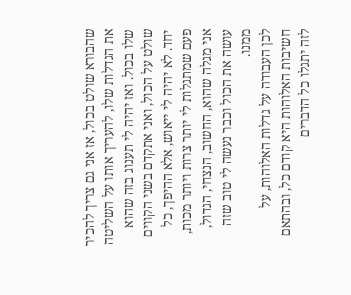שהבורא שולט בכול, אז אני גם צריך להכיר את הגדלות שלו, להעריך אותו על השליטה שלו בכול. ואז יהיה לי תענוג בזה שהוא שולט על הכול, ואני אתקדם בשני הקווים יחד. לא יהיה לי ייאוש, אלא ההיפך, כל פעם שמתגלות לי יותר צרות ויותר מכות, אני מגלה שהוא, החשוב, הנצחי, הגדול, עושה את הכול וכבר נעשה לי טוב שזה ממנו.
לכן העבודה על גדלות האלוהות, על חשיבות האלוהות היא קודם כל, ובהתאם לזה יתגלו כל הדברים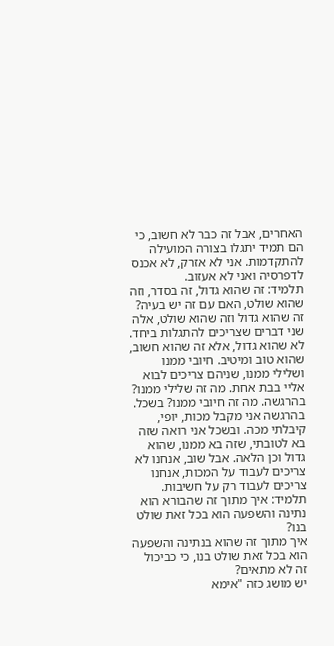האחרים, אבל זה כבר לא חשוב, כי הם תמיד יתגלו בצורה המועילה להתקדמות. אני לא אזרק, לא אכנס לדפרסיה ואני לא אעזוב.
תלמיד: זה שהוא גדול, זה בסדר, וזה שהוא שולט, האם עם זה יש בעיה?
זה שהוא גדול וזה שהוא שולט, אלה שני דברים שצריכים להתגלות ביחד. לא שהוא גדול, אלא זה שהוא חשוב, שהוא טוב ומיטיב. חיובי ממנו ושלילי ממנו, שניהם צריכים לבוא אליי בבת אחת. מה זה שלילי ממנו? בהרגשה. מה זה חיובי ממנו? בשכל. בהרגשה אני מקבל מכות, יופי, קיבלתי מכה. ובשכל אני רואה שזה בא לטובתי, שזה בא ממנו, שהוא גדול וכן הלאה. אבל שוב, אנחנו לא צריכים לעבוד על המכות, אנחנו צריכים לעבוד רק על חשיבות.
תלמיד: איך מתוך זה שהבורא הוא נתינה והשפעה הוא בכל זאת שולט בנו?
איך מתוך זה שהוא בנתינה והשפעה הוא בכל זאת שולט בנו, כי כביכול זה לא מתאים?
יש מושג כזה "אימא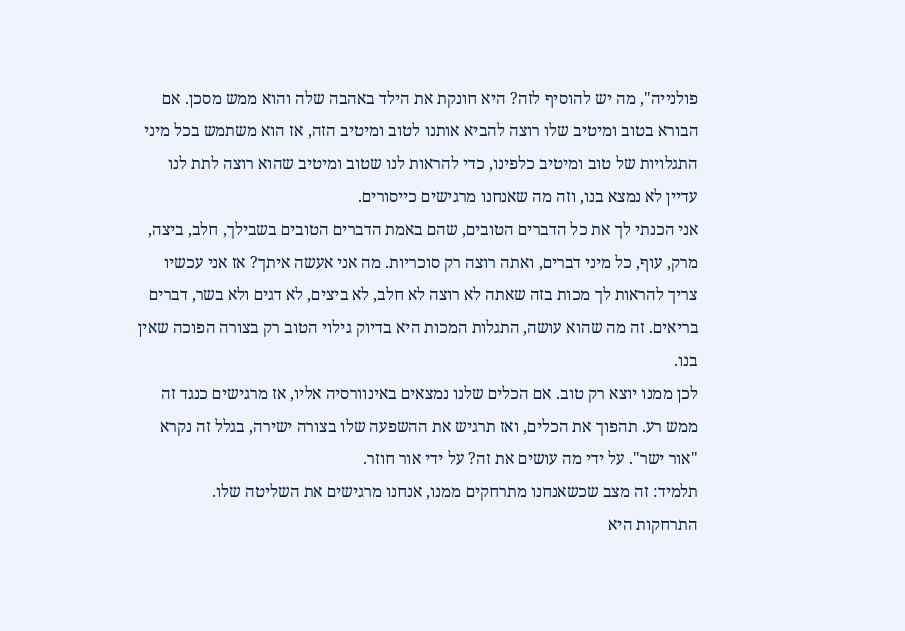פולנייה", מה יש להוסיף לזה? היא חונקת את הילד באהבה שלה והוא ממש מסכן. אם הבורא בטוב ומיטיב שלו רוצה להביא אותנו לטוב ומיטיב הזה, אז הוא משתמש בכל מיני התגלויות של טוב ומיטיב כלפינו, כדי להראות לנו שטוב ומיטיב שהוא רוצה לתת לנו עדיין לא נמצא בנו, וזה מה שאנחנו מרגישים כייסורים.
אני הכנתי לך את כל הדברים הטובים, שהם באמת הדברים הטובים בשבילך, חלב, ביצה, מרק, עוף, כל מיני דברים, ואתה רוצה רק סוכריות. מה אני אעשה איתך? אז אני עכשיו צריך להראות לך מכות בזה שאתה לא רוצה לא חלב, לא ביצים, לא דגים ולא בשר, דברים בריאים. זה מה שהוא עושה, התגלות המכות היא בדיוק גילוי הטוב רק בצורה הפוכה שאין בנו.
לכן ממנו יוצא רק טוב. אם הכלים שלנו נמצאים באינוורסיה אליו, אז מרגישים כנגד זה ממש רע. תהפוך את הכלים, ואז תרגיש את ההשפעה שלו בצורה ישירה, בגלל זה נקרא "אור ישר". על ידי מה עושים את זה? על ידי אור חוזר.
תלמיד: זה מצב שכשאנחנו מתרחקים ממנו, אנחנו מרגישים את השליטה שלו.
התרחקות היא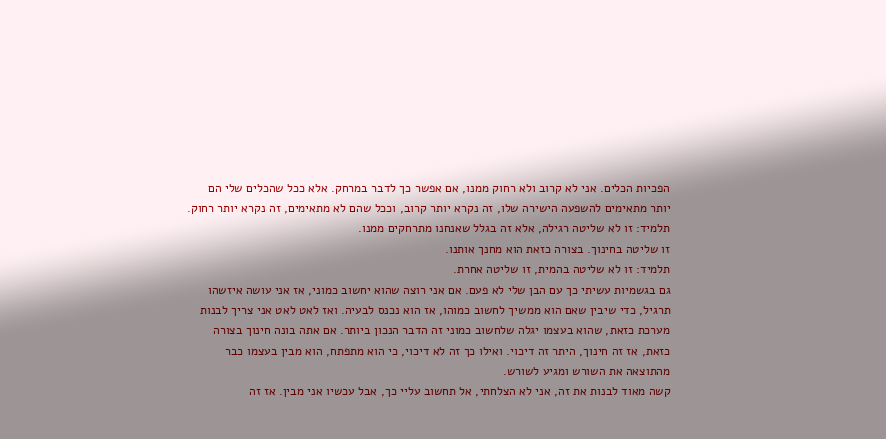הפכיות הכלים. אני לא קרוב ולא רחוק ממנו, אם אפשר כך לדבר במרחק. אלא ככל שהכלים שלי הם יותר מתאימים להשפעה הישירה שלו, זה נקרא יותר קרוב, וככל שהם לא מתאימים, זה נקרא יותר רחוק.
תלמיד: זו לא שליטה רגילה, אלא זה בגלל שאנחנו מתרחקים ממנו.
זו שליטה בחינוך. בצורה כזאת הוא מחנך אותנו.
תלמיד: זו לא שליטה בהמית, זו שליטה אחרת.
גם בגשמיות עשיתי כך עם הבן שלי לא פעם. אם אני רוצה שהוא יחשוב כמוני, אז אני עושה איזשהו תרגיל, כדי שיבין שאם הוא ממשיך לחשוב כמוהו, אז הוא נכנס לבעיה. ואז לאט לאט אני צריך לבנות מערכת כזאת, שהוא בעצמו יגלה שלחשוב כמוני זה הדבר הנכון ביותר. אם אתה בונה חינוך בצורה כזאת, אז זה חינוך, היתר זה דיכוי. ואילו כך זה לא דיכוי, כי הוא מתפתח, הוא מבין בעצמו כבר מהתוצאה את השורש ומגיע לשורש.
קשה מאוד לבנות את זה, אני לא הצלחתי, אל תחשוב עליי כך, אבל עכשיו אני מבין. אז זה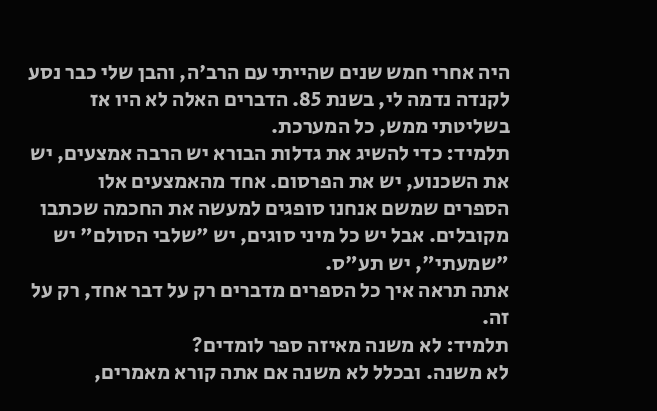היה אחרי חמש שנים שהייתי עם הרב'ה, והבן שלי כבר נסע לקנדה נדמה לי, בשנת 85. הדברים האלה לא היו אז בשליטתי ממש, כל המערכת.
תלמיד: כדי להשיג את גדלות הבורא יש הרבה אמצעים, יש את השכנוע, יש את הפרסום. אחד מהאמצעים אלו הספרים שמשם אנחנו סופגים למעשה את החכמה שכתבו מקובלים. אבל יש כל מיני סוגים, יש "שלבי הסולם" יש "שמעתי", יש תע"ס.
אתה תראה איך כל הספרים מדברים רק על דבר אחד, רק על זה.
תלמיד: לא משנה מאיזה ספר לומדים?
לא משנה. ובכלל לא משנה אם אתה קורא מאמרים,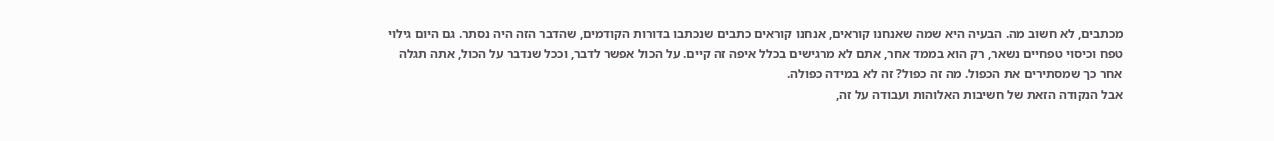מכתבים, לא חשוב מה. הבעיה היא שמה שאנחנו קוראים, אנחנו קוראים כתבים שנכתבו בדורות הקודמים, שהדבר הזה היה נסתר. גם היום גילוי טפח וכיסוי טפחיים נשאר, רק הוא בממד אחר, אתם לא מרגישים בכלל איפה זה קיים. על הכול אפשר לדבר, וככל שנדבר על הכול, אתה תגלה אחר כך שמסתירים את הכפול. מה זה כפול? זה לא במידה כפולה.
אבל הנקודה הזאת של חשיבות האלוהות ועבודה על זה,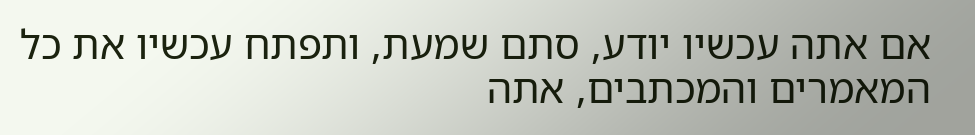אם אתה עכשיו יודע, סתם שמעת, ותפתח עכשיו את כל המאמרים והמכתבים, אתה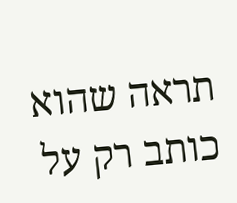תראה שהוא כותב רק על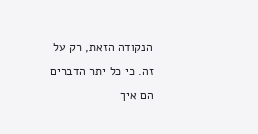הנקודה הזאת, רק על זה. כי כל יתר הדברים הם איך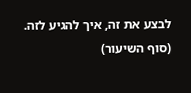לבצע את זה, איך להגיע לזה.
(סוף השיעור)